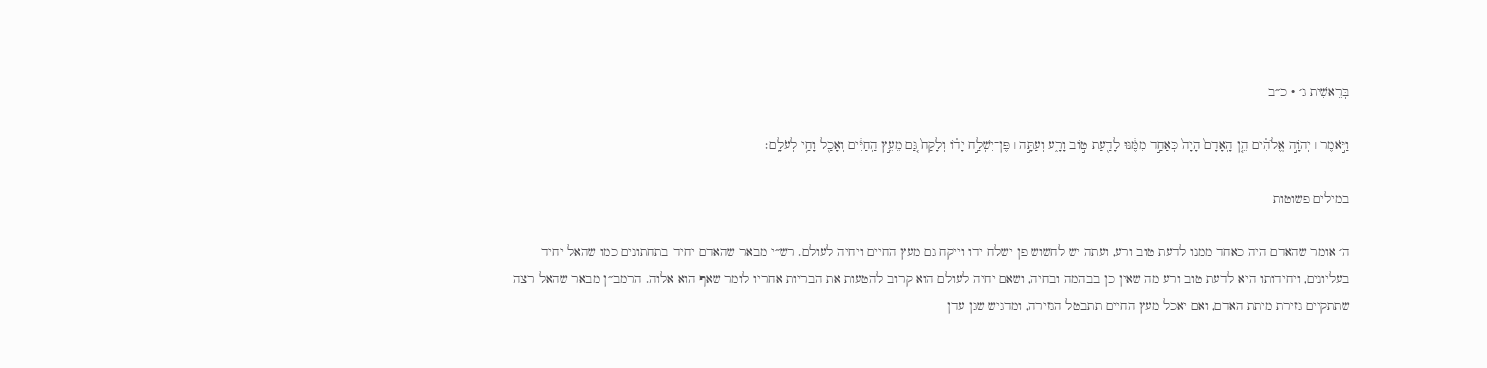בְּרֵאשִׁית ג׳ · כ״ב

וַיֹּ֣אמֶר ׀ יְהֹוָ֣ה אֱלֹהִ֗ים הֵ֤ן הָֽאָדָם֙ הָיָה֙ כְּאַחַ֣ד מִמֶּ֔נּוּ לָדַ֖עַת ט֣וֹב וָרָ֑ע וְעַתָּ֣ה ׀ פֶּן־יִשְׁלַ֣ח יָד֗וֹ וְלָקַח֙ גַּ֚ם מֵעֵ֣ץ הַֽחַיִּ֔ים וְאָכַ֖ל וָחַ֥י לְעֹלָֽם׃

במילים פשוטות

ה׳ אומר שהאדם היה כאחד ממנו לדעת טוב ורע, ועתה יש לחשוש פן ישלח ידו וייקח גם מעץ החיים ויחיה לעולם. רש״י מבאר שהאדם יחיד בתחתונים כמו שהאל יחיד בעליונים, ויחידותו היא לדעת טוב ורע מה שאין כן בבהמה ובחיה, ושאם יחיה לעולם הוא קרוב להטעות את הבריות אחריו לומר שאף הוא אלוה. הרמב״ן מבאר שהאל רצה שתתקיים גזירת מיתת האדם, ואם יאכל מעץ החיים תתבטל הגזירה, ומדגיש שגן עדן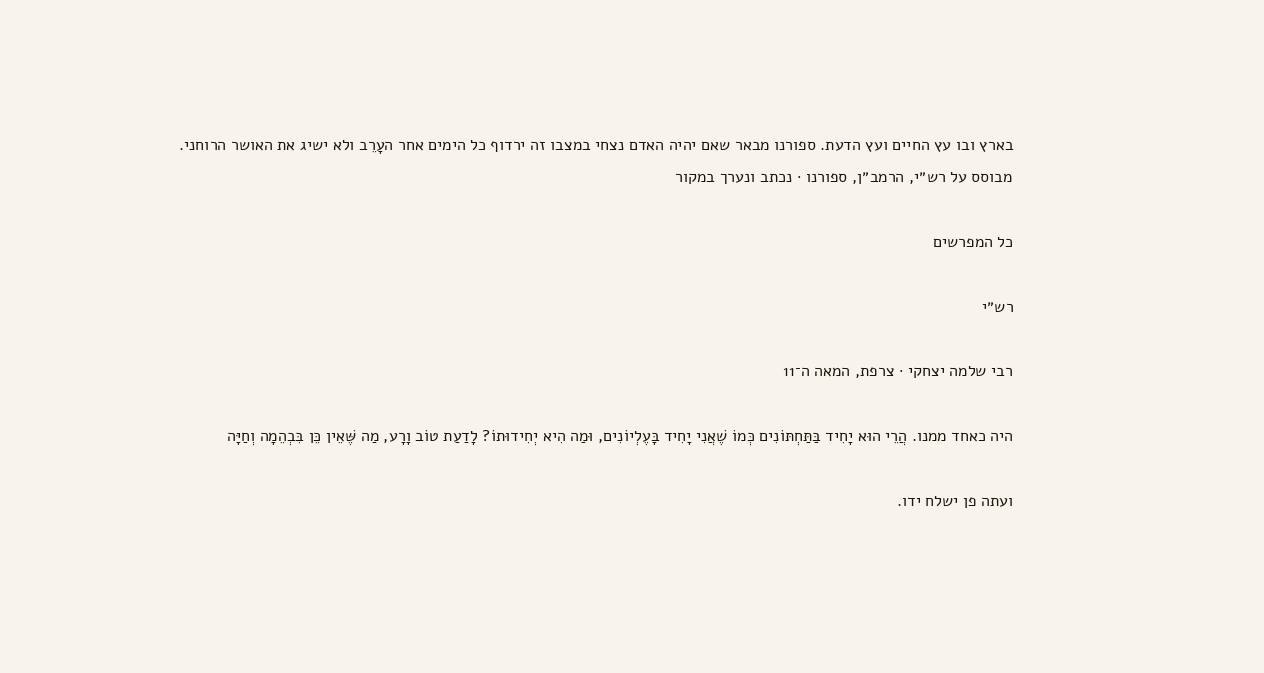בארץ ובו עץ החיים ועץ הדעת. ספורנו מבאר שאם יהיה האדם נצחי במצבו זה ירדוף כל הימים אחר העָרֵב ולא ישיג את האושר הרוחני.
מבוסס על רש״י, הרמב״ן, ספורנו · נכתב ונערך במקור

כל המפרשים

רש״י

רבי שלמה יצחקי · צרפת, המאה ה־11

היה כאחד ממנו. הֲרֵי הוּא יָחִיד בַּתַּחְתּוֹנִים כְּמוֹ שֶׁאֲנִי יָחִיד בָּעֶלְיוֹנִים, וּמַה הִיא יְחִידוּתוֹ? לָדַעַת טוֹב וָרָע, מַה שֶּׁאֵין כֵּן בִּבְהֵמָה וְחַיָּה

ועתה פן ישלח ידו.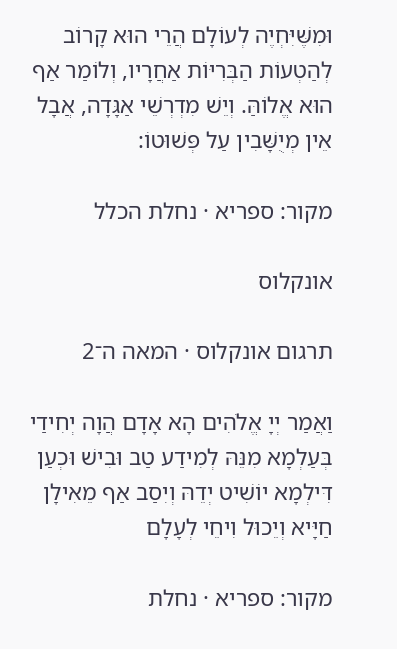וּמִשֶּׁיִּחְיֶה לְעוֹלָם הֲרֵי הוּא קָרוֹב לְהַטְעוֹת הַבְּרִיּוֹת אַחֲרָיו, וְלוֹמַר אַף הוּא אֱלוֹהַּ. וְיֵשׁ מִדְרְשֵׁי אַגָּדָה, אֲבָל אֵין מְיֻשָּׁבִין עַל פְּשׁוּטוֹ:

מקור: ספריא · נחלת הכלל

אונקלוס

תרגום אונקלוס · המאה ה־2

וַאֲמַר יְיָ אֱלֹהִים הָא אָדָם הֲוָה יְחִידַי בְּעַלְמָא מִנֵּהּ לְמִידַע טַב וּבִישׁ וּכְעַן דִּילְמָא יוֹשִׁיט יְדֵהּ וְיִסַב אַף מֵאִילָן חַיָּיא וְיֵכוּל וִיחֵי לְעָלָם

מקור: ספריא · נחלת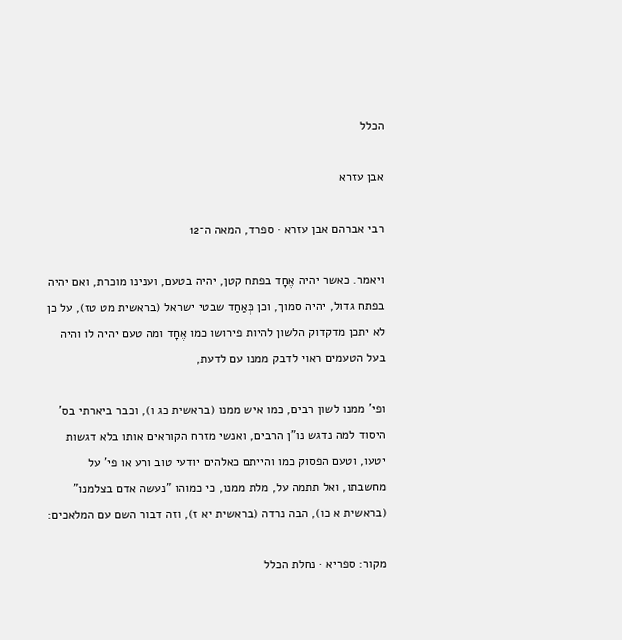הכלל

אבן עזרא

רבי אברהם אבן עזרא · ספרד, המאה ה־12

ויאמר. כאשר יהיה אֶחָד בפתח קטן, יהיה בטעם, וענינו מוכרת, ואם יהיה בפתח גדול, יהיה סמוך, וכן כְּאַחַד שבטי ישראל (בראשית מט טז), על כן לא יתכן מדקדוק הלשון להיות פירושו כמו אֶחָד ומה טעם יהיה לו והיה בעל הטעמים ראוי לדבק ממנו עם לדעת,

ופי' ממנו לשון רבים, כמו איש ממנו (בראשית כג ו), וכבר ביארתי בס' היסוד למה נדגש נו"ן הרבים, ואנשי מזרח הקוראים אותו בלא דגשות יטעו, וטעם הפסוק כמו והייתם כאלהים יודעי טוב ורע או פי' על מחשבתו, ואל תתמה על, מלת ממנו, כי כמוהו "נעשה אדם בצלמנו" (בראשית א כו), הבה נרדה (בראשית יא ז), וזה דבור השם עם המלאכים:

מקור: ספריא · נחלת הכלל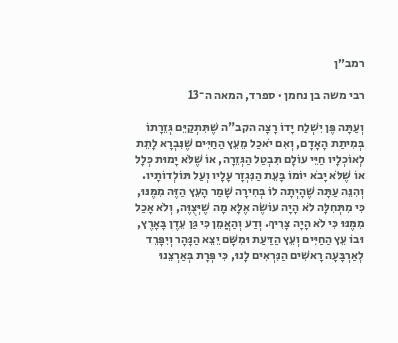רמב״ן

רבי משה בן נחמן · ספרד, המאה ה־13

וְעַתָּה פֶּן יִשְׁלַח יָדוֹ רָצָה הקב"ה שֶׁתִּתְקַיֵּם גְּזֵרָתוֹ בְּמִיתַת הָאָדָם, וְאִם יֹאכַל מֵעֵץ הַחַיִּים שֶׁנִּבְרָא לָתֵת לְאוֹכְלָיו חַיֵּי עוֹלָם תִּבְטַל הַגְּזֵרָה, אוֹ שֶׁלֹּא יָמוּת כְּלָל אוֹ שֶׁלֹּא יָבֹא יוֹמוֹ בָּעֵת הַנִּגְזָר עָלָיו וְעַל תּוֹלְדוֹתָיו. וְהִנֵּה עַתָּה שֶׁהָיְתָה לוֹ בְּחִירָה שָׁמַר הָעֵץ הַזֶּה מִמֶּנּוּ, כִּי מִתְּחִלָּה לֹא הָיָה עוֹשֶׂה אֶלָּא מָה שֶׁיְּצֻוֶּה, וְלֹא אָכַל מִמֶּנּוּ כִּי לֹא הָיָה צָרִיךְ. וְדַע וְהַאֲמֵן כִּי גַּן עֵדֶן בָּאָרֶץ, וּבוֹ עֵץ הַחַיִּים וְעֵץ הַדַּעַת וּמִשָּׁם יֵצֵא הַנָּהָר וְיִפָּרֵד לְאַרְבָּעָה רָאשִׁים הַנִּרְאִים לָנוּ, כִּי פְּרָת בְּאַרְצֵנוּ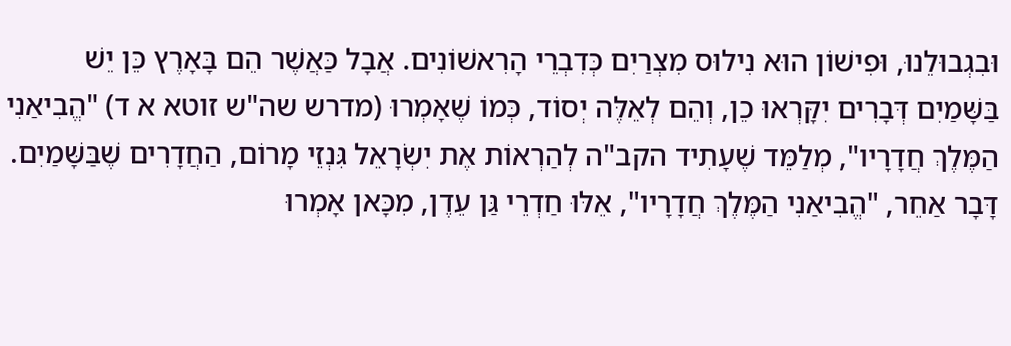וּבִגְבוּלֵנוּ, וּפִישׁוֹן הוּא נִילוּס מִצְרַיִם כְּדִבְרֵי הָרִאשׁוֹנִים. אֲבָל כַּאֲשֶׁר הֵם בָּאָרֶץ כֵּן יֵשׁ בַּשָּׁמַיִם דְּבָרִים יִקָּרְאוּ כֵן, וְהֵם לְאֵלֶּה יְסוֹד, כְּמוֹ שֶׁאָמְרוּ (מדרש שה"ש זוטא א ד) "הֱבִיאַנִי הַמֶּלֶךְ חֲדָרָיו", מְלַמֵּד שֶׁעָתִיד הקב"ה לְהַרְאוֹת אֶת יִשְׂרָאֵל גִּנְזֵי מָרוֹם, הַחֲדָרִים שֶׁבַּשָּׁמַיִם. דָּבָר אַחֵר, "הֱבִיאַנִי הַמֶּלֶךְ חֲדָרָיו", אֵלּוּ חַדְרֵי גַּן עֵדֶן, מִכָּאן אָמְרוּ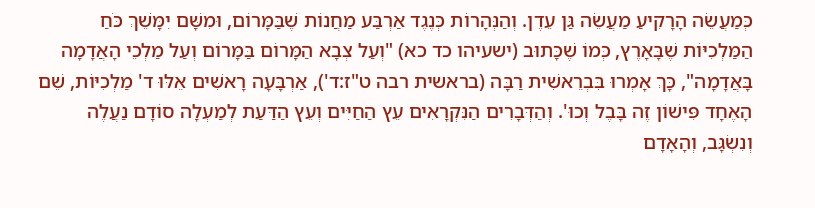כְּמַעֲשֵׂה הָרָקִיעַ מַעֲשֵׂה גַּן עֵדֶן. וְהַנְּהָרוֹת כְּנֶגֶד אַרְבַּע מַחֲנוֹת שֶׁבַּמָּרוֹם, וּמִשָּׁם יִמָּשֵׁךְ כֹּחַ הַמַּלְכִיּוֹת שֶׁבָּאָרֶץ, כְּמוֹ שֶׁכָּתוּב (ישעיהו כד כא) "וְעַל צְבָא הַמָּרוֹם בַּמָּרוֹם וְעַל מַלְכֵי הָאֲדָמָה בָּאֲדָמָה", כָּךְ אָמְרוּ בִּבְרֵאשִׁית רַבָּה (בראשית רבה ט"ז:ד'), אַרְבָּעָה רָאשִׁים אֵלּוּ ד' מַלְכִיּוֹת, שֵׁם הָאֶחָד פִּישׁוֹן זֶה בָּבֶל וְכוּ'. וְהַדְּבָרִים הַנִּקְרָאִים עֵץ הַחַיִּים וְעֵץ הַדַּעַת לְמַעְלָה סוֹדָם נַעֲלֶה וְנִשְׂגָּב, וְהָאָדָם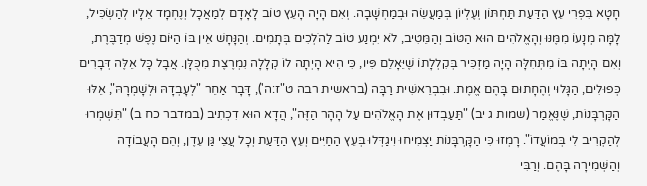חָטָא בִּפְרִי עֵץ הַדַּעַת תַּחְתּוֹן וְעֶלְיוֹן בְּמַעֲשֵׂה וּבְמַחְשָׁבָה. וְאִם הָיָה הָעֵץ טוֹב לָאָדָם לְמַאֲכָל וְנֶחְמָד אֵלָיו לְהַשְׂכִּיל, לָמָּה מְנָעוֹ מִמֶּנּוּ וְהָאֱלֹהִים הוּא הַטּוֹב וְהַמֵּטִיב, לֹא יִמְנַע טוֹב לַהֹלְכִים בְּתָמִים. וְהַנָּחָשׁ אֵין בּוֹ הַיּוֹם נֶפֶשׁ מְדַבֶּרֶת, וְאִם הָיְתָה בּוֹ מִתְּחִלָּה הָיָה מַזְכִּיר בְּקִלְלָתוֹ שֶׁיֵּאָלֵם פִּיו, כִּי הִיא הָיְתָה לוֹ קְלָלָה נִמְרֶצֶת מִכֻּלָּן. אֲבָל כָּל אֵלֶּה דְּבָרִים כְּפוּלִים, הַגָּלוּי וְהֶחָתוּם בָּהֶם אֱמֶת. וּבִבְרֵאשִׁית רַבָּה (בראשית רבה ט"ז:ה'), דָּבָר אַחֵר "לְעָבְדָהּ וּלְשָׁמְרָהּ", אֵלּוּ הַקָּרְבָּנוֹת, שֶׁנֶּאֱמַר (שמות ג יב) "תַּעַבְדוּן אֶת הָאֱלֹהִים עַל הָהָר הַזֶּה", הֲדָא הוּא דִכְתִיב (במדבר כח ב) "תִּשְׁמְרוּ לְהַקְרִיב לִי בְּמוֹעֲדוֹ". רָמְזוּ כִּי הַקָּרְבָּנוֹת יַצְמִיחוּ וִיגַדְּלוּ בְּעֵץ הַחַיִּים וְעֵץ הַדַּעַת וְכָל עֲצֵי גַּן עֵדֶן, וְהֵם הָעֲבוֹדָה וְהַשְּׁמִירָה בָּהֶם. וְרַבִּי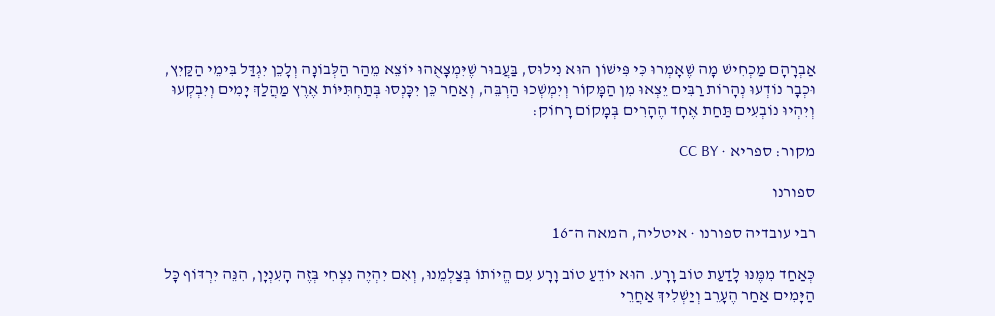אַבְרָהָם מַכְחִישׁ מָה שֶׁאָמְרוּ כִּי פִּישׁוֹן הוּא נִילוּס, בַּעֲבוּר שֶׁיִּמְצָאֻהוּ יוֹצֵא מֵהַר הַלְּבוֹנָה וְלָכֵן יִגְדַּל בִּימֵי הַקַּיִץ, וּכְבָר נוֹדְעוּ נְהָרוֹת רַבִּים יֵצְאוּ מִן הַמָּקוֹר וְיִמְשְׁכוּ הַרְבֵּה, וְאַחַר כֵּן יִכָּנְסוּ בְּתַחְתִּיּוֹת אֶרֶץ מַהֲלַךְ יָמִים וְיִבְקְעוּ וְיִהְיוּ נוֹבְעִים תַּחַת אֶחָד הֶהָרִים בְּמָקוֹם רָחוֹק:

מקור: ספריא · CC BY

ספורנו

רבי עובדיה ספורנו · איטליה, המאה ה־16

כְּאַחַד מִמֶּנּוּ לָדַעַת טוֹב וָרָע. הוּא יוֹדֵעַ טוֹב וָרָע עִם הֱיוֹתוֹ בְּצַלְמֵנוּ, וְאִם יִהְיֶה נִצְחִי בְּזֶה הָעִנְיָן, הִנֵּה יִרְדּוֹף כָּל הַיָּמִים אַחַר הֶעָרֵב וְיַשְׁלִיךְ אַחֲרֵי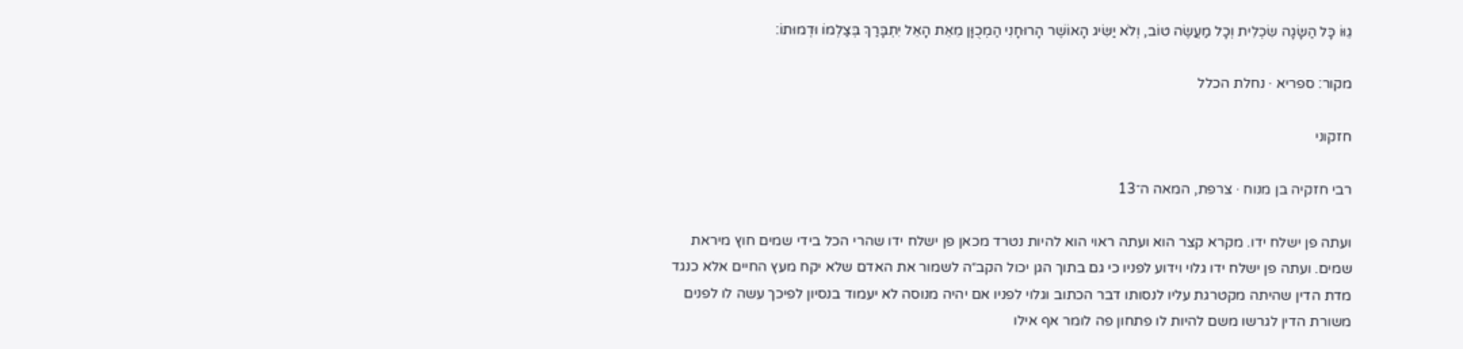גֵוּוֹ כָּל הַשָּׂגָה שִׂכְלִית וְכָל מַעֲשֶׂה טוֹב, וְלֹא יַשִּׂיג הָאוֹשֶׁר הָרוּחָנִי הַמְכֻוָּן מֵאֵת הָאֵל יִתְבָּרַךְ בְּצַלְמוֹ וּדְמוּתוֹ:

מקור: ספריא · נחלת הכלל

חזקוני

רבי חזקיה בן מנוח · צרפת, המאה ה־13

ועתה פן ישלח ידו. מקרא קצר הוא ועתה ראוי הוא להיות נטרד מכאן פן ישלח ידו שהרי הכל בידי שמים חוץ מיראת שמים. ועתה פן ישלח ידו גלוי וידוע לפניו כי גם בתוך הגן יכול הקב״ה לשמור את האדם שלא יקח מעץ החיים אלא כנגד מדת הדין שהיתה מקטרגת עליו לנסותו דבר הכתוב וגלוי לפניו אם יהיה מנוסה לא יעמוד בנסיון לפיכך עשה לו לפנים משורת הדין לגרשו משם להיות לו פתחון פה לומר אף אילו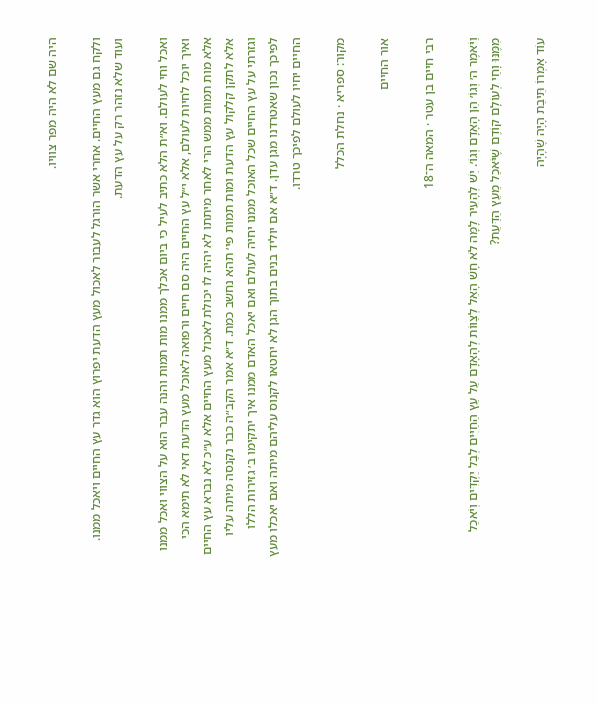היה שם לא היה מפר צוויו.

ולקח גם מעץ החיים. אחרי אשר הורגל לעבור לאכול מעץ הדעת יפרוץ הוא גדר עץ החיים ויאכל ממנו. ועוד שלא נזהר רק על עץ הדעת.

ואכל וחי לעולם. וא״ת הלא כתיב לעיל כי ביום אכלך ממנו מות תמות והנה עבר הוא על הצווי ואכל ממנו ואיך יוכל לחיות לעולם, אלא י״ל עץ החיים היה סם חיים ורפואה לאוכל מעץ הדעת דאי לא תימא הכי אלא מות תמות ממש הרי לאחר מיתתו לא יהיה לו יכולת לאכול מעץ החיים אלא ע״כ לא נברא עץ החיים אלא לתקן קלקול עץ הדעת ומות תמות פי׳ תהא נחשב כמת. ד״א אמר הקב״ה כבר נקנסה מיתה עליו וגזרתי על עץ החיים שכל האוכל ממנו יחיה לעולם ואם יאכל האדם ממנו איך יתקימו ב׳ גזירות הללו לפיכך נכון שאטרדנו מגן עדן. ד״א אם יוליד בנים בתוך הגן לא יחטאו לקנוס עליהם מיתה ואם יאכלו מעץ החיים יחיו לעולם לפיכך טרדו.

מקור: ספריא · נחלת הכלל

אור החיים

רבי חיים בן עטר · המאה ה־18

וַיֹּאמֶר ה׳ וְגוֹ׳ הֵן הָאָדָם וְגוֹ׳. יֵשׁ לְהָעִיר לָמָּה לֹא חָשׁ הָאֵל לְצַוּוֹת לְהָאָדָם עַל עֵץ הַחַיִּים לְבַל יַקְדִּים וְיֹאכַל מִמֶּנּוּ וָחַי לְעוֹלָם קוֹדֶם שֶׁיֹּאכַל מֵעֵץ הַדַּעַת?

עוֹד אָמְרוֹ תֵּיבַת הָיָה שֶׁהָיָה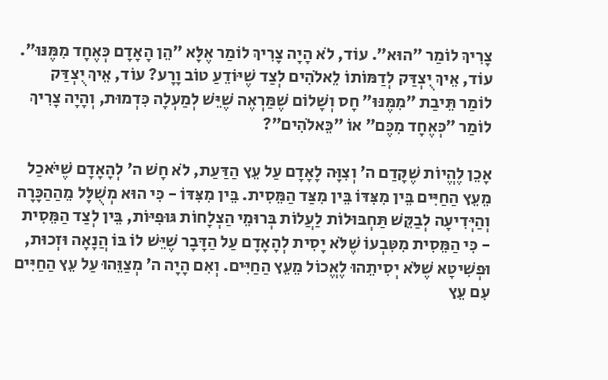צָרִיךְ לוֹמַר ״הוּא״. עוֹד, לֹא הָיָה צָרִיךְ לוֹמַר אֶלָּא ״הֵן הָאָדָם כְּאֶחָד מִמֶּנּוּ״. עוֹד, אֵיךְ יֻצְדַּק לְדַמּוֹתוֹ לֵאלֹהִים לְצַד שֶׁיּוֹדֵעַ טוֹב וָרָע? עוֹד, אֵיךְ יֻצְדַּק לוֹמַר תֵּיבַת ״מִמֶּנּוּ״ חָס וְשָׁלוֹם שֶׁמַּרְאֶה שֶׁיֵּשׁ לְמַעְלָה כִּדְמוּת, וְהָיָה צָרִיךְ לוֹמַר ״כְּאֶחָד מִכֶּם״ אוֹ ״כֵּאלֹהִים״?

אָכֵן לֶהֱיוֹת שֶׁקָּדַם ה׳ וְצִוָּה לָאָדָם עַל עֵץ הַדַּעַת, לֹא חָשׁ ה׳ לְהָאָדָם שֶׁיֹּאכַל מֵעֵץ הַחַיִּים בֵּין מִצִּדּוֹ בֵּין מִצַּד הַמֵּסִית. בֵּין מִצִּדּוֹ - כִּי הוּא מְשֻׁלָּל מֵהַהַכָּרָה וְהַיְּדִיעָה לְבַקֵּשׁ תַּחְבּוּלוֹת לַעֲלוֹת בְּרוּמֵי הַצְלָחוֹת גּוּפִיּוֹת, בֵּין לְצַד הַמֵּסִית - כִּי הַמֵּסִית מִטִּבְעוֹ שֶׁלֹּא יָסִית לְהָאָדָם עַל הַדָּבָר שֶׁיֵּשׁ לוֹ בּוֹ הֲנָאָה וּזְכוּת, וּפְשִׁיטָא שֶׁלֹּא יְסִיתֵהוּ לֶאֱכוֹל מֵעֵץ הַחַיִּים. וְאִם הָיָה ה׳ מְצַוֵּהוּ עַל עֵץ הַחַיִּים עִם עֵץ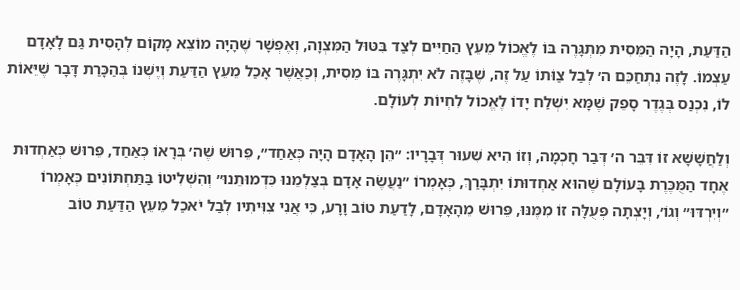הַדַּעַת, הָיָה הַמֵּסִית מִתְגָּרֶה בּוֹ לֶאֱכוֹל מֵעֵץ הַחַיִּים לְצַד בִּטּוּל הַמִּצְוָה, וְאֶפְשָׁר שֶׁהָיָה מוֹצֵא מָקוֹם לְהָסִית גַּם לָאָדָם עַצְמוֹ. לָזֶה נִתְחַכֵּם ה׳ לְבַל צַוֹּתוֹ עַל זֶה, שֶׁבָּזֶה לֹא יִתְגָּרֶה בּוֹ מֵסִית, וְכַאֲשֶׁר אָכַל מֵעֵץ הַדַּעַת וְיֶשְׁנוֹ בְּהַכָּרַת דָּבָר שֶׁיֵּאוֹת לוֹ, נִכְנַס בְּגֶדֶר סָפֵק שֶׁמָּא יִשְׁלַח יָדוֹ לֶאֱכוֹל לִחְיוֹת לְעוֹלָם.

וְלַחֲשָׁשָׁא זוֹ דִּבֵּר ה׳ דְּבַר חָכְמָה, וְזוֹ הִיא שִׁעוּר דְּבָרָיו: ״הֵן הָאָדָם הָיָה כְּאַחַד״, פֵּרוּשׁ שֶׁה׳ בְּרָאוֹ כְּאַחַד, פֵּרוּשׁ כְּאַחְדוּת אֶחָד הַמֻּכֶּרֶת בָּעוֹלָם שֶׁהוּא אַחְדוּתוֹ יִתְבָּרַךְ, כְּאָמְרוֹ ״נַעֲשֶׂה אָדָם בְּצַלְמֵנוּ כִּדְמוּתֵנוּ״ וְהִשְׁלִיטוֹ בַּתַּחְתּוֹנִים כְּאָמְרוֹ ״וְיִרְדּוּ״ וְגוֹ׳, וְיָצְתָה פְּעֻלָּה זוֹ מִמֶּנּוּ, פֵּרוּשׁ מֵהָאָדָם, לָדַעַת טוֹב וָרָע, כִּי אֲנִי צִוִּיתִיו לְבַל יֹאכַל מֵעֵץ הַדַּעַת טוֹב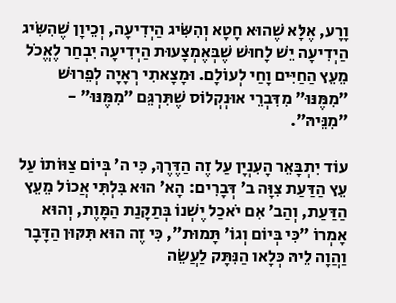וָרָע, אֶלָּא שֶׁהוּא חָטָא וְהִשִּׂיג הַיְדִיעָה, וְכֵיוָן שֶׁהִשִּׂיג הַיְדִיעָה יֵשׁ לָחוּשׁ שֶׁבְּאֶמְצָעוּת הַיְדִיעָה יִבְחַר לֶאֱכֹל מֵעֵץ הַחַיִּים וָחַי לְעוֹלָם. וּמָצָאתִי רְאָיָה לְפֵרוּשׁ ״מִמֶּנּוּ״ מִדִּבְרֵי אוּנְקְלוֹס שֶׁתִּרְגֵּם ״מִמֶּנּוּ״ - ״מִנֵּיהּ״.

עוֹד יִתְבָּאֵר הָעִנְיָן עַל זֶה הַדֶּרֶךְ, כִּי ה׳ בְּיוֹם צַוּוֹתוֹ עַל עֵץ הַדַּעַת צִוָּה ב׳ דְּבָרִים: הָא׳ הוּא בִּלְתִּי אֲכוֹל מֵעֵץ הַדַּעַת, וְהַב׳ אִם יֹאכַל יֶשְׁנוֹ בְּתַקָּנַת הַמָּוֶת, וְהוּא אָמְרוֹ ״כִּי בְּיוֹם וְגוֹ׳ תָּמוּת״, כִּי זֶה הוּא תִּקּוּן הַדָּבָר וַהֲוָה לֵיהּ כְּלָאו הַנִּתָּק לַעֲשֵׂה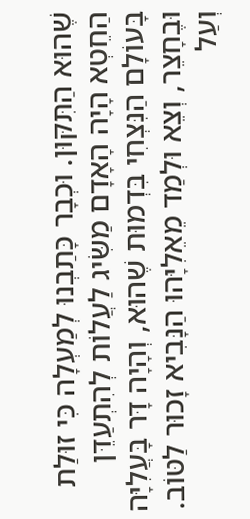שֶׁהוּא הַתִּקּוּן. וּכְבָר כָּתַבְנוּ לְמַעְלָה כִּי זוּלַת הַחֵטְא הָיָה הָאָדָם מַשִּׂיג לַעֲלוֹת לְהִתְעַדֵּן בָּעוֹלָם הַנִּצְחִי בִּדְמוּת שֶׁהוּא, וְהָיָה דָּר בָּעֲלִיָּה וּבֶחָצֵר, וְצֵא וּלְמַד מֵאֵלִיָּהוּ הַנָּבִיא זָכוּר לַטּוֹב. וְעַל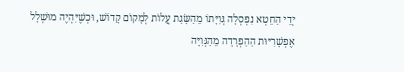יְדֵי הַחֵטְא נִפְסְלָה גְּוִיָּתוֹ מֵהַשָּׂגַת עֲלוֹת לְמָקוֹם קָדוֹשׁ, וּכְשֶׁיִּהְיֶה מוּשְׁלָל אֶפְשָׁרִיּוּת הַהַפְרָדָה מֵהַגְּוִיָּה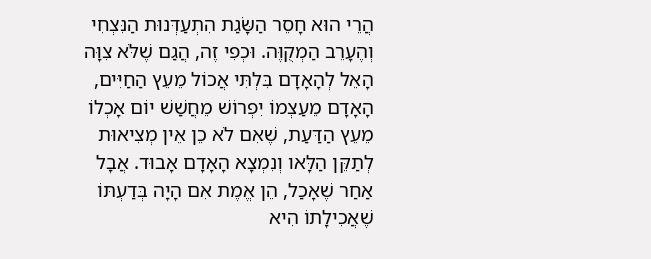הֲרֵי הוּא חָסֵר הַשָּׂגַת הִתְעַדְּנוּת הַנִּצְחִי וְהֶעָרֵב הַמְקֻוֶּה. וּכְפִי זֶה, הֲגַם שֶׁלֹּא צִוָּה הָאֵל לְהָאָדָם בִּלְתִּי אֲכוֹל מֵעֵץ הַחַיִּים, הָאָדָם מֵעַצְמוֹ יִפְרוֹשׁ מֵחֲשַׁשׁ יוֹם אָכְלוֹ מֵעֵץ הַדַּעַת, שֶׁאִם לֹא כֵן אֵין מְצִיאוּת לְתַקֵּן הַלָּאו וְנִמְצָא הָאָדָם אָבוּד. אֲבָל אַחַר שֶׁאָכַל, הֵן אֱמֶת אִם הָיָה בְּדַעְתּוֹ שֶׁאֲכִילָתוֹ הִיא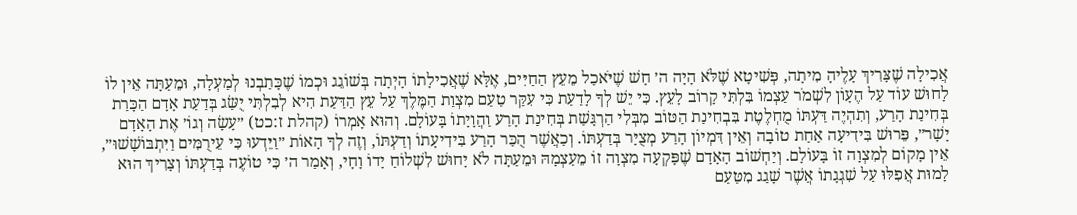אֲכִילָה שֶׁצָּרִיךְ עָלֶיהָ מִיתָה, פְּשִׁיטָא שֶׁלֹּא הָיָה ה׳ חָשׁ שֶׁיֹּאכַל מֵעֵץ הַחַיִּים, אֶלָּא שֶׁאֲכִילָתוֹ הָיְתָה בְּשׁוֹגֵג וּכְמוֹ שֶׁכָּתַבְנוּ לְמַעְלָה, וּמֵעַתָּה אֵין לוֹ לָחוּשׁ עוֹד עַל הֶעָוֹן לִשְׁמֹר עַצְמוֹ בִּלְתִּי קָרוֹב לָעֵץ. כִּי יֵשׁ לְךָ לָדַעַת כִּי עִקַּר טַעַם מִצְוַת הַמֶּלֶךְ עַל עֵץ הַדַּעַת הִיא לְבִלְתִּי יֻשַּׂג בְּדַעַת אָדָם הַכָּרַת בְּחִינַת הָרַע, וְתִהְיֶה דַּעְתּוֹ מֻחְלֶטֶת בִּבְחִינַת הַטּוֹב מִבְּלִי הַרְגָּשַׁת בְּחִינַת הָרַע וַהֲוָיָתוֹ בָּעוֹלָם. וְהוּא אָמְרוֹ (קהלת ז:כט) ״עָשָׂה וְגוֹ׳ אֶת הָאָדָם יָשָׁר״, פֵּרוּשׁ בִּידִיעָה אַחַת טוֹבָה וְאֵין דִּמְיוֹן הָרַע מְצֻיָּר בְּדַעְתּוֹ. וְכַאֲשֶׁר הֻכַּר הָרַע בִּידִיעָתוֹ וְדַעְתּוֹ, וְזֶה לְךָ הָאוֹת ״וַיֵּדְעוּ כִּי עֵירֻמִּים וַיִּתְבּוֹשָׁשׁוּ״, אֵין מָקוֹם לְמִצְוָה זוֹ בָּעוֹלָם. וְיַחְשׁוֹב הָאָדָם שֶׁפָּקְעָה מִצְוָה זוֹ מֵעַצְמָהּ וּמֵעַתָּה לֹא יָחוּשׁ לִשְׁלוֹחַ יָדוֹ וָחָי, וְאָמַר ה׳ כִּי טוֹעֶה בְּדַעְתּוֹ וְצָרִיךְ הוּא לָמוּת אֲפִלּוּ עַל שִׁגְגָתוֹ אֲשֶׁר שָׁגַג מִטַּעַם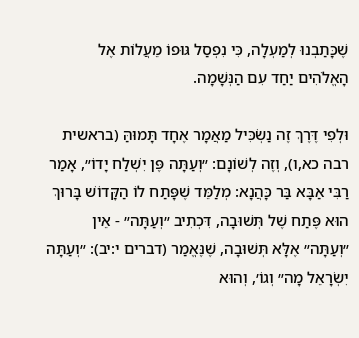שֶׁכָּתַבְנוּ לְמַעְלָה, כִּי נִפְסַל גּוּפוֹ מֵעֲלוֹת אֶל הָאֱלֹהִים יַחַד עִם הַנְּשָׁמָה.

וּלְפִי דֶּרֶךְ זֶה נַשְׂכִּיל מַאֲמָר אֶחָד תָּמוּהַּ (בראשית רבה כא,ו), וְזֶה לְשׁוֹנָם: ״וְעַתָּה פֶּן יִשְׁלַח יָדוֹ״, אָמַר רַבִּי אַבָּא בַּר כָּהֲנָא: מְלַמֵּד שֶׁפָּתַח לוֹ הַקָּדוֹשׁ בָּרוּךְ הוּא פֶּתַח שֶׁל תְּשׁוּבָה, דִּכְתִיב ״וְעַתָּה״ - אֵין ״וְעַתָּה״ אֶלָּא תְּשׁוּבָה, שֶׁנֶּאֱמַר (דברים י:יב): ״וְעַתָּה יִשְׂרָאֵל מָה״ וְגוֹ׳, וְהוּא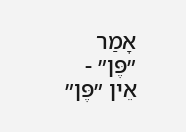אָמַר ״פֶּן״ - אֵין ״פֶּן״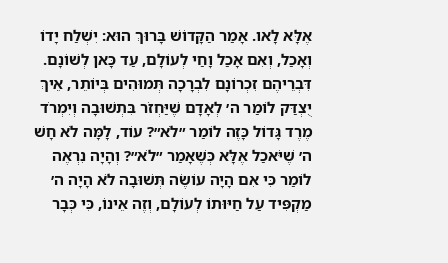אֶלָּא לָאו. אָמַר הַקָּדוֹשׁ בָּרוּךְ הוּא: יִשְׁלַח יָדוֹ וְאָכַל, וְאִם אָכַל וָחַי לְעוֹלָם, עַד כָּאן לְשׁוֹנָם. דִּבְרֵיהֶם זִכְרוֹנָם לִבְרָכָה תְּמוּהִים בְּיוֹתֵר, אֵיךְ יֻצְדַּק לוֹמַר ה׳ לְאָדָם שֶׁיַּחְזֹר בִּתְשׁוּבָה וְיִמְרֹד מֶרֶד גָּדוֹל כָּזֶה לוֹמַר ״לֹא״? עוֹד, לָמָּה לֹא חָשׁ ה׳ שֶׁיֹּאכַל אֶלָּא כְּשֶׁאָמַר ״לֹא״? וְהָיָה נִרְאֶה לוֹמַר כִּי אִם הָיָה עוֹשֶׂה תְּשׁוּבָה לֹא הָיָה ה׳ מַקְפִּיד עַל חַיּוּתוֹ לְעוֹלָם, וְזֶה אֵינוֹ, כִּי כְּבָר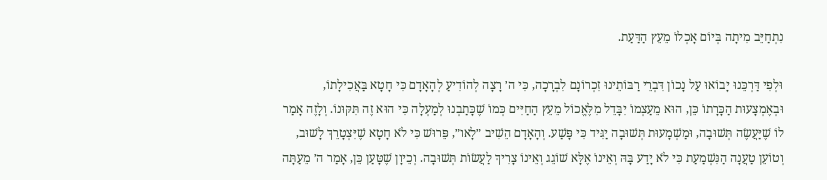נִתְחַיֵּב מִיתָה בְּיוֹם אָכְלוֹ מֵעֵץ הַדַּעַת.

וּלְפִי דַּרְכֵּנוּ יָבוֹאוּ עַל נָכוֹן דִּבְרֵי רַבּוֹתֵינוּ זִכְרוֹנָם לִבְרָכָה, כִּי ה׳ רָצָה לְהוֹדִיעַ לְהָאָדָם כִּי חָטָא בַּאֲכִילָתוֹ, וּבְאֶמְצָעוּת הַכָּרָתוֹ כֵּן, הוּא מֵעַצְמוֹ יִבָּדֵל מִלֶּאֱכוֹל מֵעֵץ הַחַיִּים כְּמוֹ שֶׁכָּתַבְנוּ לְמַעְלָה כִּי הוּא זֶה תִּקּוּנוֹ. וְלָזֶה אָמַר לוֹ שֶׁיַּעֲשֶׂה תְּשׁוּבָה, וּמַשְׁמָעוּת תְּשׁוּבָה יַגִּיד כִּי פָּשַׁע. וְהָאָדָם הֵשִׁיב ״לָאו״, פֵּרוּשׁ כִּי לֹא חָטָא שֶׁיִּצְטָרֵךְ לָשׁוּב, וְטוֹעֵן טַעֲנָה הַנִּשְׁמַעַת כִּי לֹא יָדַע בָּהּ וְאֵינוֹ אֶלָּא שׁוֹגֵג וְאֵינוֹ צָרִיךְ לַעֲשׂוֹת תְּשׁוּבָה. וְכֵיוָן שֶׁטָּעַן כֵּן, אָמַר ה׳ מֵעַתָּה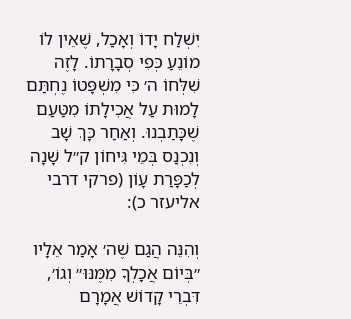יִשְׁלַח יָדוֹ וְאָכַל, שֶׁאֵין לוֹ מוֹנֵעַ כְּפִי סְבָרָתוֹ. לָזֶה שִׁלְּחוֹ ה׳ כִּי מִשְׁפָּטוֹ נֶחְתַּם לָמוּת עַל אֲכִילָתוֹ מִטַּעַם שֶׁכָּתַבְנוּ. וְאַחַר כָּךְ שָׁב וְנִכְנַס בְּמֵי גִּיחוֹן ק״ל שָׁנָה לְכַפָּרַת עָוֹן (פרקי דרבי אליעזר כ):

וְהִנֵּה הֲגַם שֶׁה׳ אָמַר אֵלָיו ״בְּיוֹם אֲכָלְךָ מִמֶּנּוּ״ וְגוֹ׳, דִּבְרֵי קָדוֹשׁ אֲמָרָם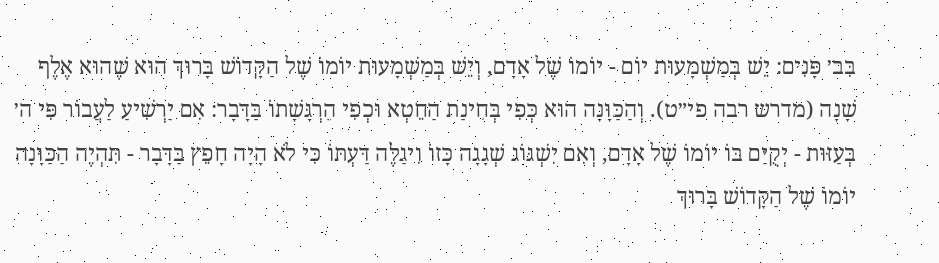בִּב׳ פָּנִים: יֵשׁ בְּמַשְׁמָעוּת יוֹם - יוֹמוֹ שֶׁל אָדָם, וְיֵשׁ בְּמַשְׁמָעוּת יוֹמוֹ שֶׁל הַקָּדוֹשׁ בָּרוּךְ הוּא שֶׁהוּא אֶלֶף שָׁנָה (מדרש רבה פי״ט). וְהַכַּוָּנָה הוּא כְּפִי בְּחִינַת הַחֵטְא וּכְפִי הַרְגָּשָׁתוֹ בַּדָּבָר: אִם יַרְשִׁיעַ לַעֲבוֹר פִּי ה׳ בְּעַזּוּת - יְקֻיַּם בּוֹ יוֹמוֹ שֶׁל אָדָם, וְאִם יִשְׁגּוֹג שְׁגָגָה כָּזוֹ וִיגַלֶּה דַּעְתּוֹ כִּי לֹא הָיָה חָפֵץ בַּדָּבָר - תִּהְיֶה הַכַּוָּנָה יוֹמוֹ שֶׁל הַקָּדוֹשׁ בָּרוּךְ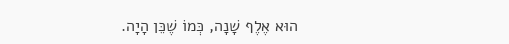הוּא אֶלֶף שָׁנָה, כְּמוֹ שֶׁכֵּן הָיָה.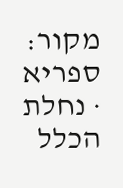מקור: ספריא · נחלת הכלל